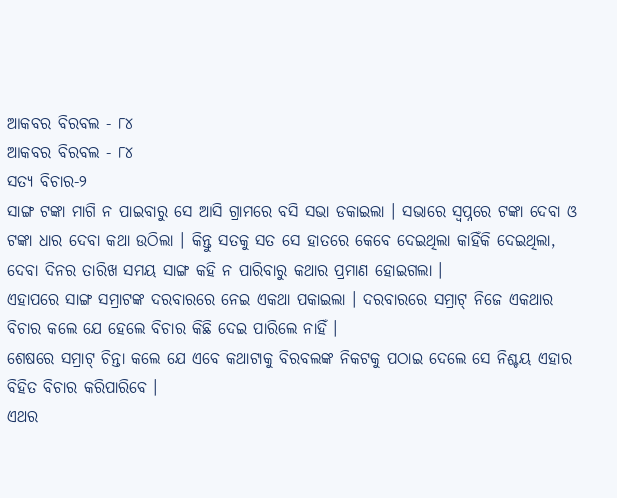ଆକବର ବିରବଲ - ୮୪
ଆକବର ବିରବଲ - ୮୪
ସତ୍ୟ ବିଚାର-୨
ସାଙ୍ଗ ଟଙ୍କା ମାଗି ନ ପାଇବାରୁ ସେ ଆସି ଗ୍ରାମରେ ବସି ସଭା ଡକାଇଲା । ସଭାରେ ସ୍ୱପ୍ନରେ ଟଙ୍କା ଦେବା ଓ ଟଙ୍କା ଧାର ଦେବା କଥା ଉଠିଲା । କିନ୍ତୁ ସତକୁ ସତ ସେ ହାତରେ କେବେ ଦେଇଥିଲା କାହିଁକି ଦେଇଥିଲା, ଦେବା ଦିନର ତାରିଖ ସମୟ ସାଙ୍ଗ କହି ନ ପାରିବାରୁ କଥାର ପ୍ରମାଣ ହୋଇଗଲା ।
ଏହାପରେ ସାଙ୍ଗ ସମ୍ରାଟଙ୍କ ଦରବାରରେ ନେଇ ଏକଥା ପକାଇଲା । ଦରବାରରେ ସମ୍ରାଟ୍ ନିଜେ ଏକଥାର ବିଚାର କଲେ ଯେ ହେଲେ ବିଚାର କିଛି ଦେଇ ପାରିଲେ ନାହିଁ ।
ଶେଷରେ ସମ୍ରାଟ୍ ଚିନ୍ତା କଲେ ଯେ ଏବେ କଥାଟାକୁ ବିରବଲଙ୍କ ନିକଟକୁ ପଠାଇ ଦେଲେ ସେ ନିଶ୍ଚୟ ଏହାର ବିହିତ ବିଚାର କରିପାରିବେ ।
ଏଥର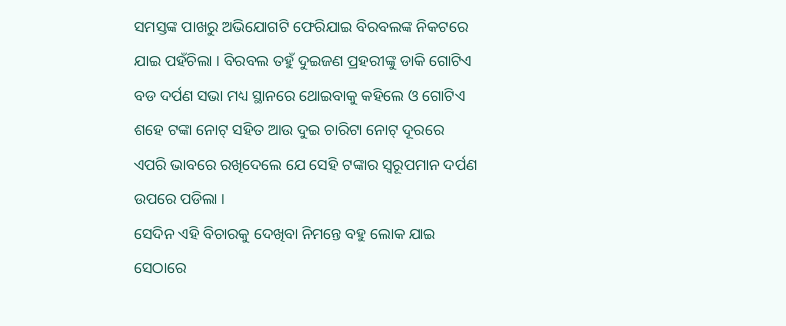ସମସ୍ତଙ୍କ ପାଖରୁ ଅଭିଯୋଗଟି ଫେରିଯାଇ ବିରବଲଙ୍କ ନିକଟରେ ଯାଇ ପହଁଚିଲା । ବିରବଲ ତହୁଁ ଦୁଇଜଣ ପ୍ରହରୀଙ୍କୁ ଡାକି ଗୋଟିଏ ବଡ ଦର୍ପଣ ସଭା ମଧ୍ୟ ସ୍ଥାନରେ ଥୋଇବାକୁ କହିଲେ ଓ ଗୋଟିଏ ଶହେ ଟଙ୍କା ନୋଟ୍ ସହିତ ଆଉ ଦୁଇ ଚାରିଟା ନୋଟ୍ ଦୂରରେ ଏପରି ଭାବରେ ରଖିଦେଲେ ଯେ ସେହି ଟଙ୍କାର ସ୍ୱରୂପମାନ ଦର୍ପଣ ଉପରେ ପଡିଲା ।
ସେଦିନ ଏହି ବିଚାରକୁ ଦେଖିବା ନିମନ୍ତେ ବହୁ ଲୋକ ଯାଇ ସେଠାରେ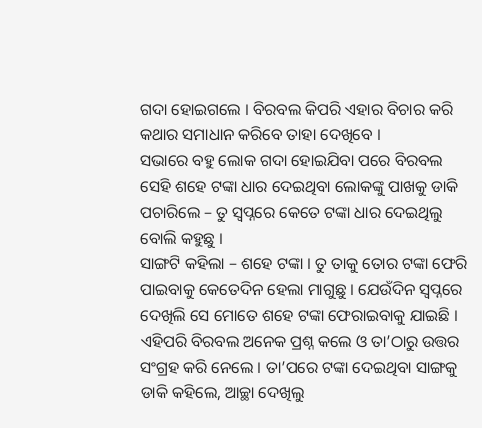ଗଦା ହୋଇଗଲେ । ବିରବଲ କିପରି ଏହାର ବିଚାର କରି କଥାର ସମାଧାନ କରିବେ ତାହା ଦେଖିବେ ।
ସଭାରେ ବହୁ ଲୋକ ଗଦା ହୋଇଯିବା ପରେ ବିରବଲ ସେହି ଶହେ ଟଙ୍କା ଧାର ଦେଇଥିବା ଲୋକଙ୍କୁ ପାଖକୁ ଡାକି ପଚାରିଲେ – ତୁ ସ୍ୱପ୍ନରେ କେତେ ଟଙ୍କା ଧାର ଦେଇଥିଲୁ ବୋଲି କହୁଛୁ ।
ସାଙ୍ଗଟି କହିଲା – ଶହେ ଟଙ୍କା । ତୁ ତାକୁ ତୋର ଟଙ୍କା ଫେରି ପାଇବାକୁ କେତେଦିନ ହେଲା ମାଗୁଛୁ । ଯେଉଁଦିନ ସ୍ୱପ୍ନରେ ଦେଖିଲି ସେ ମୋତେ ଶହେ ଟଙ୍କା ଫେରାଇବାକୁ ଯାଇଛି ।
ଏହିପରି ବିରବଲ ଅନେକ ପ୍ରଶ୍ନ କଲେ ଓ ତା’ଠାରୁ ଉତ୍ତର ସଂଗ୍ରହ କରି ନେଲେ । ତା’ପରେ ଟଙ୍କା ଦେଇଥିବା ସାଙ୍ଗକୁ ଡାକି କହିଲେ, ଆଚ୍ଛା ଦେଖିଲୁ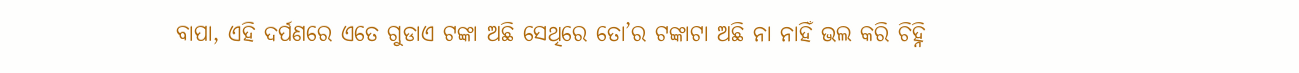ବାପା, ଏହି ଦର୍ପଣରେ ଏତେ ଗୁଡାଏ ଟଙ୍କା ଅଛି ସେଥିରେ ତୋ’ର ଟଙ୍କାଟା ଅଛି ନା ନାହିଁ ଭଲ କରି ଚିହ୍ନି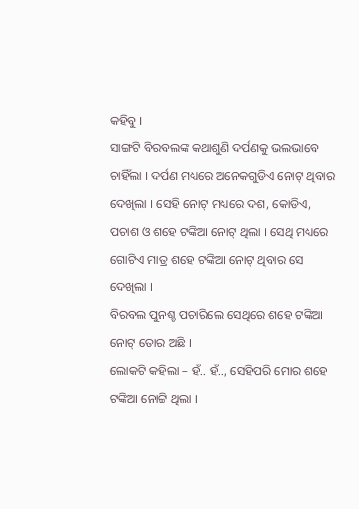କହିବୁ ।
ସାଙ୍ଗଟି ବିରବଲଙ୍କ କଥାଶୁଣି ଦର୍ପଣକୁ ଭଲଭାବେ ଚାହିଁଲା । ଦର୍ପଣ ମଧ୍ୟରେ ଅନେକଗୁଡିଏ ନୋଟ୍ ଥିବାର ଦେଖିଲା । ସେହି ନୋଟ୍ ମଧ୍ୟରେ ଦଶ, କୋଡିଏ, ପଚାଶ ଓ ଶହେ ଟଙ୍କିଆ ନୋଟ୍ ଥିଲା । ସେଥି ମଧ୍ୟରେ ଗୋଟିଏ ମାତ୍ର ଶହେ ଟଙ୍କିଆ ନୋଟ୍ ଥିବାର ସେ ଦେଖିଲା ।
ବିରବଲ ପୁନଶ୍ଚ ପଚାରିଲେ ସେଥିରେ ଶହେ ଟଙ୍କିଆ ନୋଟ୍ ତୋର ଅଛି ।
ଲୋକଟି କହିଲା – ହଁ.. ହଁ.., ସେହିପରି ମୋର ଶହେ ଟଙ୍କିଆ ନୋଟ୍ଟି ଥିଲା ।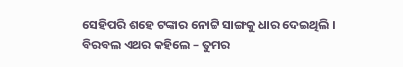ସେହିପରି ଶହେ ଟଙ୍କାର ନୋଟ୍ଟି ସାଙ୍ଗକୁ ଧାର ଦେଇଥିଲି ।
ବିରବଲ ଏଥର କହିଲେ – ତୁମର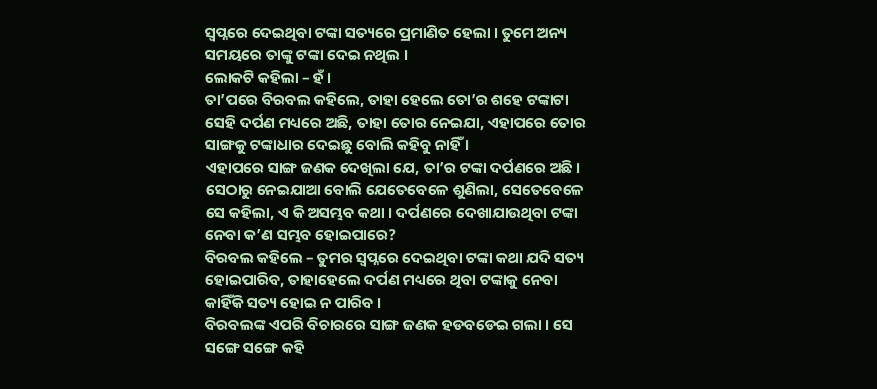ସ୍ୱପ୍ନରେ ଦେଇଥିବା ଟଙ୍କା ସତ୍ୟରେ ପ୍ରମାଣିତ ହେଲା । ତୁମେ ଅନ୍ୟ ସମୟରେ ତାଙ୍କୁ ଟଙ୍କା ଦେଇ ନଥିଲ ।
ଲୋକଟି କହିଲା – ହଁ ।
ତା’ପରେ ବିରବଲ କହିଲେ, ତାହା ହେଲେ ତୋ’ର ଶହେ ଟଙ୍କାଟା ସେହି ଦର୍ପଣ ମଧ୍ୟରେ ଅଛି, ତାହା ତୋର ନେଇଯା, ଏହାପରେ ତୋର ସାଙ୍ଗକୁ ଟଙ୍କାଧାର ଦେଇଛୁ ବୋଲି କହିବୁ ନାହିଁ ।
ଏହାପରେ ସାଙ୍ଗ ଜଣକ ଦେଖିଲା ଯେ, ତା’ର ଟଙ୍କା ଦର୍ପଣରେ ଅଛି । ସେଠାରୁ ନେଇଯାଆ ବୋଲି ଯେତେବେଳେ ଶୁଣିଲା, ସେତେବେଳେ ସେ କହିଲା, ଏ କି ଅସମ୍ଭବ କଥା । ଦର୍ପଣରେ ଦେଖାଯାଉଥିବା ଟଙ୍କା ନେବା କ’ଣ ସମ୍ଭବ ହୋଇପାରେ?
ବିରବଲ କହିଲେ – ତୁମର ସ୍ୱପ୍ନରେ ଦେଇଥିବା ଟଙ୍କା କଥା ଯଦି ସତ୍ୟ ହୋଇପାରିବ, ତାହାହେଲେ ଦର୍ପଣ ମଧ୍ୟରେ ଥିବା ଟଙ୍କାକୁ ନେବା କାହିଁକି ସତ୍ୟ ହୋଇ ନ ପାରିବ ।
ବିରବଲଙ୍କ ଏପରି ବିଚାରରେ ସାଙ୍ଗ ଜଣକ ହଡବଡେଇ ଗଲା । ସେ ସଙ୍ଗେ ସଙ୍ଗେ କହି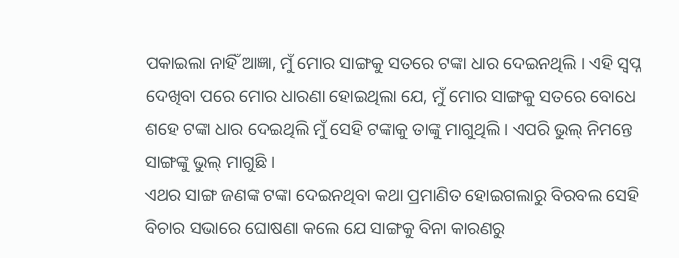ପକାଇଲା ନାହିଁ ଆଜ୍ଞା, ମୁଁ ମୋର ସାଙ୍ଗକୁ ସତରେ ଟଙ୍କା ଧାର ଦେଇନଥିଲି । ଏହି ସ୍ୱପ୍ନ ଦେଖିବା ପରେ ମୋର ଧାରଣା ହୋଇଥିଲା ଯେ, ମୁଁ ମୋର ସାଙ୍ଗକୁ ସତରେ ବୋଧେ ଶହେ ଟଙ୍କା ଧାର ଦେଇଥିଲି ମୁଁ ସେହି ଟଙ୍କାକୁ ତାଙ୍କୁ ମାଗୁଥିଲି । ଏପରି ଭୁଲ୍ ନିମନ୍ତେ ସାଙ୍ଗଙ୍କୁ ଭୁଲ୍ ମାଗୁଛି ।
ଏଥର ସାଙ୍ଗ ଜଣଙ୍କ ଟଙ୍କା ଦେଇନଥିବା କଥା ପ୍ରମାଣିତ ହୋଇଗଲାରୁ ବିରବଲ ସେହି ବିଚାର ସଭାରେ ଘୋଷଣା କଲେ ଯେ ସାଙ୍ଗକୁ ବିନା କାରଣରୁ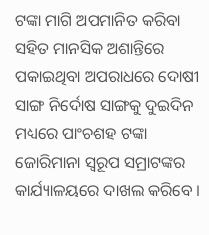ଟଙ୍କା ମାଗି ଅପମାନିତ କରିବା ସହିତ ମାନସିକ ଅଶାନ୍ତିରେ ପକାଇଥିବା ଅପରାଧରେ ଦୋଷୀ ସାଙ୍ଗ ନିର୍ଦୋଷ ସାଙ୍ଗକୁ ଦୁଇଦିନ ମଧ୍ୟରେ ପାଂଚଶହ ଟଙ୍କା ଜୋରିମାନା ସ୍ୱରୂପ ସମ୍ରାଟଙ୍କର କାର୍ଯ୍ୟାଳୟରେ ଦାଖଲ କରିବେ ।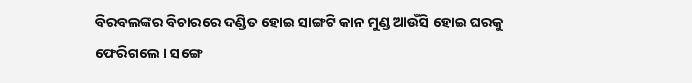ବିରବଲଙ୍କର ବିଚାରରେ ଦଣ୍ଡିତ ହୋଇ ସାଙ୍ଗଟି କାନ ମୁଣ୍ଡ ଆଉଁସି ହୋଇ ଘରକୁ ଫେରିଗଲେ । ସଙ୍ଗେ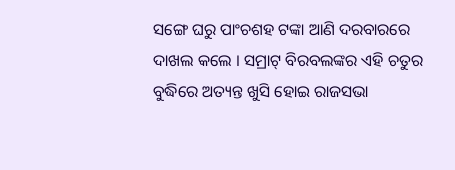ସଙ୍ଗେ ଘରୁ ପାଂଚଶହ ଟଙ୍କା ଆଣି ଦରବାରରେ ଦାଖଲ କଲେ । ସମ୍ରାଟ୍ ବିରବଲଙ୍କର ଏହି ଚତୁର ବୁଦ୍ଧିରେ ଅତ୍ୟନ୍ତ ଖୁସି ହୋଇ ରାଜସଭା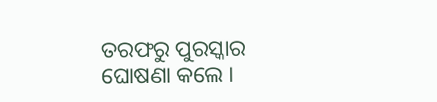ତରଫରୁ ପୁରସ୍କାର ଘୋଷଣା କଲେ ।